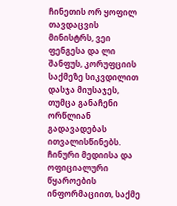ჩინეთის ორ ყოფილ თავდაცვის მინისტრს, ვეი ფენგესა და ლი შანფუს, კორუფციის საქმეზე სიკვდილით დასჯა მიუსაჯეს, თუმცა განაჩენი ორწლიან გადავადებას ითვალისწინებს.
ჩინური მედიისა და ოფიციალური წყაროების ინფორმაციით, საქმე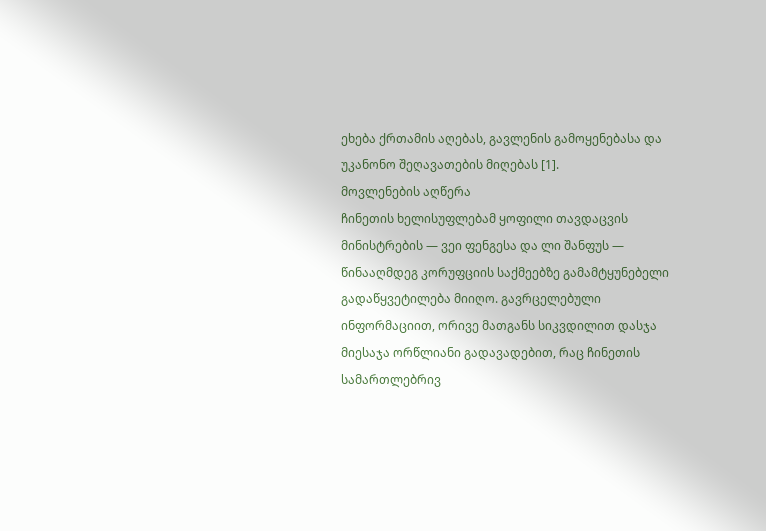ეხება ქრთამის აღებას, გავლენის გამოყენებასა და უკანონო შეღავათების მიღებას [1].
მოვლენების აღწერა
ჩინეთის ხელისუფლებამ ყოფილი თავდაცვის მინისტრების — ვეი ფენგესა და ლი შანფუს — წინააღმდეგ კორუფციის საქმეებზე გამამტყუნებელი გადაწყვეტილება მიიღო. გავრცელებული ინფორმაციით, ორივე მათგანს სიკვდილით დასჯა მიესაჯა ორწლიანი გადავადებით, რაც ჩინეთის სამართლებრივ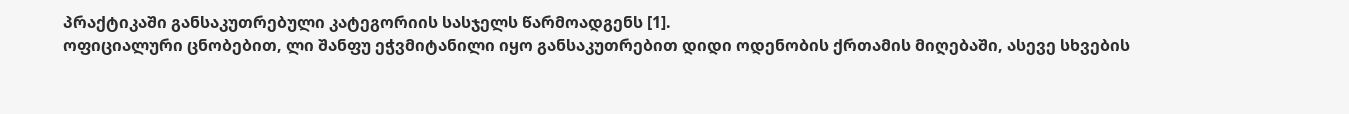პრაქტიკაში განსაკუთრებული კატეგორიის სასჯელს წარმოადგენს [1].
ოფიციალური ცნობებით, ლი შანფუ ეჭვმიტანილი იყო განსაკუთრებით დიდი ოდენობის ქრთამის მიღებაში, ასევე სხვების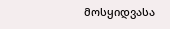მოსყიდვასა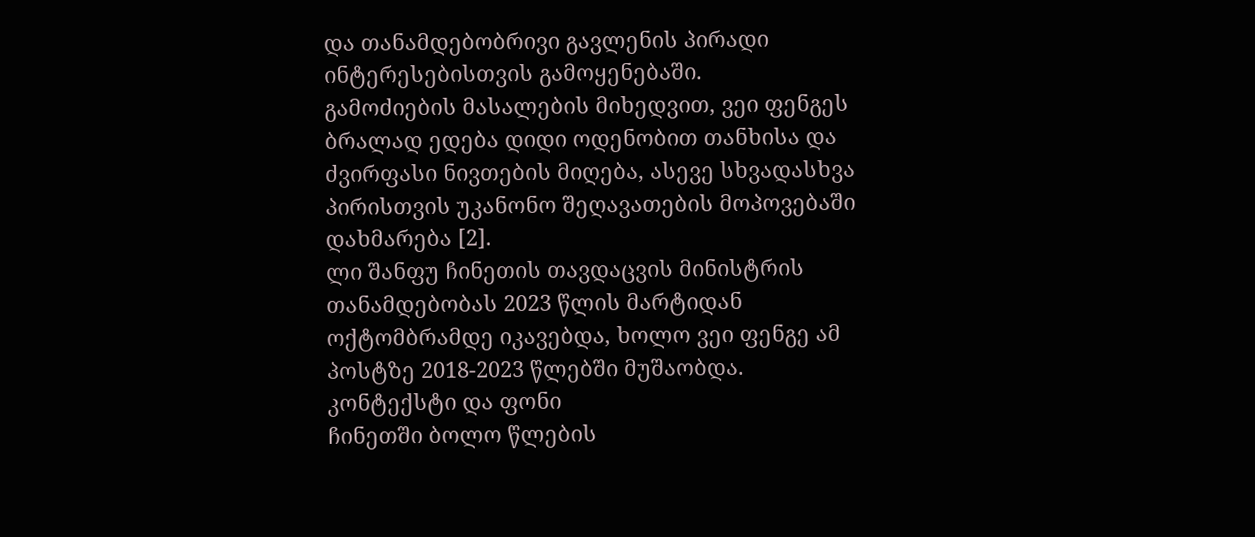და თანამდებობრივი გავლენის პირადი ინტერესებისთვის გამოყენებაში.
გამოძიების მასალების მიხედვით, ვეი ფენგეს ბრალად ედება დიდი ოდენობით თანხისა და ძვირფასი ნივთების მიღება, ასევე სხვადასხვა პირისთვის უკანონო შეღავათების მოპოვებაში დახმარება [2].
ლი შანფუ ჩინეთის თავდაცვის მინისტრის თანამდებობას 2023 წლის მარტიდან ოქტომბრამდე იკავებდა, ხოლო ვეი ფენგე ამ პოსტზე 2018-2023 წლებში მუშაობდა.
კონტექსტი და ფონი
ჩინეთში ბოლო წლების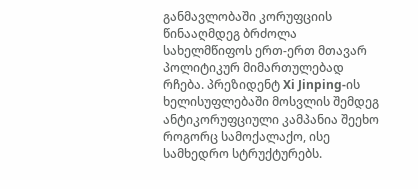განმავლობაში კორუფციის წინააღმდეგ ბრძოლა სახელმწიფოს ერთ-ერთ მთავარ პოლიტიკურ მიმართულებად რჩება. პრეზიდენტ Xi Jinping-ის ხელისუფლებაში მოსვლის შემდეგ ანტიკორუფციული კამპანია შეეხო როგორც სამოქალაქო, ისე სამხედრო სტრუქტურებს.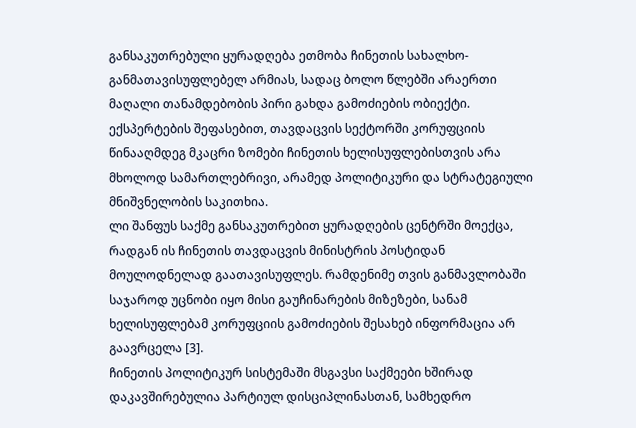განსაკუთრებული ყურადღება ეთმობა ჩინეთის სახალხო-განმათავისუფლებელ არმიას, სადაც ბოლო წლებში არაერთი მაღალი თანამდებობის პირი გახდა გამოძიების ობიექტი.
ექსპერტების შეფასებით, თავდაცვის სექტორში კორუფციის წინააღმდეგ მკაცრი ზომები ჩინეთის ხელისუფლებისთვის არა მხოლოდ სამართლებრივი, არამედ პოლიტიკური და სტრატეგიული მნიშვნელობის საკითხია.
ლი შანფუს საქმე განსაკუთრებით ყურადღების ცენტრში მოექცა, რადგან ის ჩინეთის თავდაცვის მინისტრის პოსტიდან მოულოდნელად გაათავისუფლეს. რამდენიმე თვის განმავლობაში საჯაროდ უცნობი იყო მისი გაუჩინარების მიზეზები, სანამ ხელისუფლებამ კორუფციის გამოძიების შესახებ ინფორმაცია არ გაავრცელა [3].
ჩინეთის პოლიტიკურ სისტემაში მსგავსი საქმეები ხშირად დაკავშირებულია პარტიულ დისციპლინასთან, სამხედრო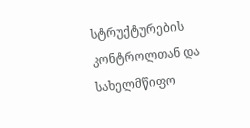სტრუქტურების კონტროლთან და სახელმწიფო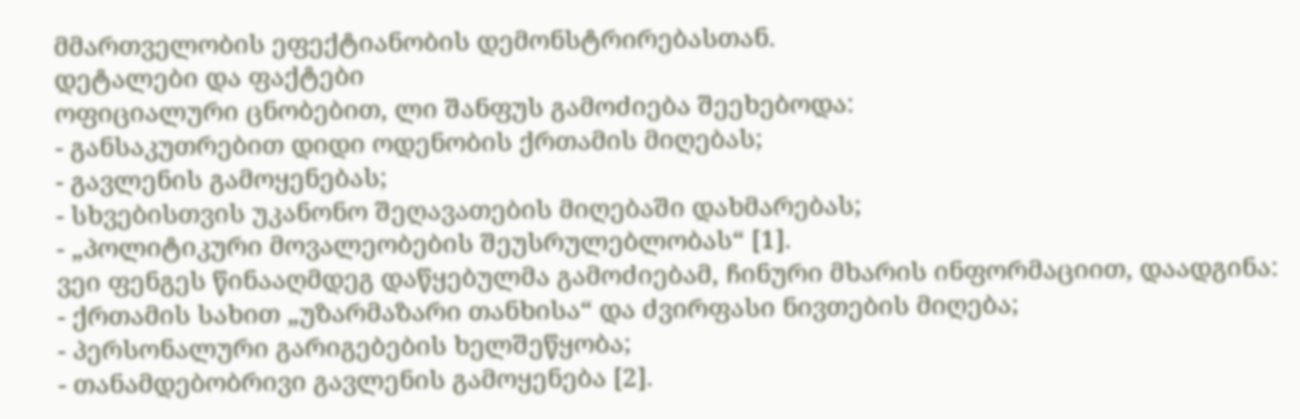მმართველობის ეფექტიანობის დემონსტრირებასთან.
დეტალები და ფაქტები
ოფიციალური ცნობებით, ლი შანფუს გამოძიება შეეხებოდა:
- განსაკუთრებით დიდი ოდენობის ქრთამის მიღებას;
- გავლენის გამოყენებას;
- სხვებისთვის უკანონო შეღავათების მიღებაში დახმარებას;
- „პოლიტიკური მოვალეობების შეუსრულებლობას“ [1].
ვეი ფენგეს წინააღმდეგ დაწყებულმა გამოძიებამ, ჩინური მხარის ინფორმაციით, დაადგინა:
- ქრთამის სახით „უზარმაზარი თანხისა“ და ძვირფასი ნივთების მიღება;
- პერსონალური გარიგებების ხელშეწყობა;
- თანამდებობრივი გავლენის გამოყენება [2].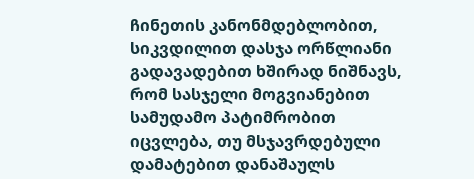ჩინეთის კანონმდებლობით, სიკვდილით დასჯა ორწლიანი გადავადებით ხშირად ნიშნავს, რომ სასჯელი მოგვიანებით სამუდამო პატიმრობით იცვლება, თუ მსჯავრდებული დამატებით დანაშაულს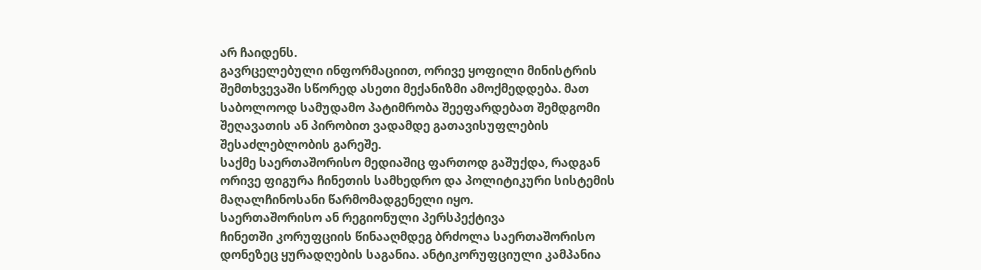არ ჩაიდენს.
გავრცელებული ინფორმაციით, ორივე ყოფილი მინისტრის შემთხვევაში სწორედ ასეთი მექანიზმი ამოქმედდება. მათ საბოლოოდ სამუდამო პატიმრობა შეეფარდებათ შემდგომი შეღავათის ან პირობით ვადამდე გათავისუფლების შესაძლებლობის გარეშე.
საქმე საერთაშორისო მედიაშიც ფართოდ გაშუქდა, რადგან ორივე ფიგურა ჩინეთის სამხედრო და პოლიტიკური სისტემის მაღალჩინოსანი წარმომადგენელი იყო.
საერთაშორისო ან რეგიონული პერსპექტივა
ჩინეთში კორუფციის წინააღმდეგ ბრძოლა საერთაშორისო დონეზეც ყურადღების საგანია. ანტიკორუფციული კამპანია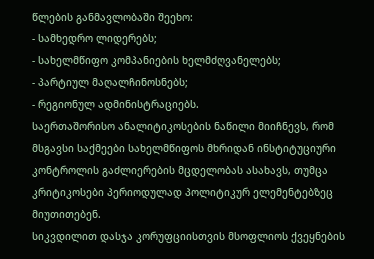წლების განმავლობაში შეეხო:
- სამხედრო ლიდერებს;
- სახელმწიფო კომპანიების ხელმძღვანელებს;
- პარტიულ მაღალჩინოსნებს;
- რეგიონულ ადმინისტრაციებს.
საერთაშორისო ანალიტიკოსების ნაწილი მიიჩნევს, რომ მსგავსი საქმეები სახელმწიფოს მხრიდან ინსტიტუციური კონტროლის გაძლიერების მცდელობას ასახავს, თუმცა კრიტიკოსები პერიოდულად პოლიტიკურ ელემენტებზეც მიუთითებენ.
სიკვდილით დასჯა კორუფციისთვის მსოფლიოს ქვეყნების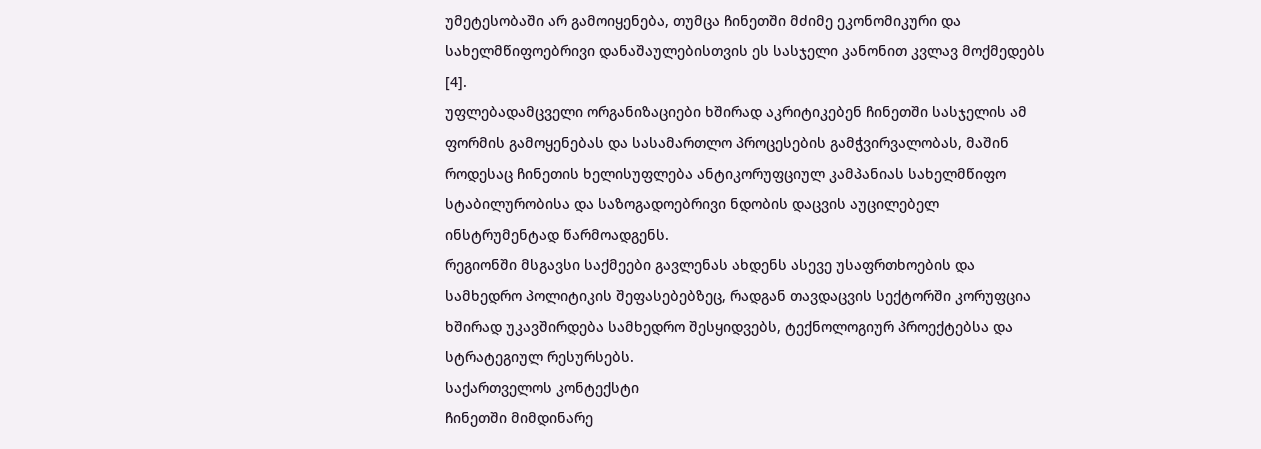უმეტესობაში არ გამოიყენება, თუმცა ჩინეთში მძიმე ეკონომიკური და სახელმწიფოებრივი დანაშაულებისთვის ეს სასჯელი კანონით კვლავ მოქმედებს [4].
უფლებადამცველი ორგანიზაციები ხშირად აკრიტიკებენ ჩინეთში სასჯელის ამ ფორმის გამოყენებას და სასამართლო პროცესების გამჭვირვალობას, მაშინ როდესაც ჩინეთის ხელისუფლება ანტიკორუფციულ კამპანიას სახელმწიფო სტაბილურობისა და საზოგადოებრივი ნდობის დაცვის აუცილებელ ინსტრუმენტად წარმოადგენს.
რეგიონში მსგავსი საქმეები გავლენას ახდენს ასევე უსაფრთხოების და სამხედრო პოლიტიკის შეფასებებზეც, რადგან თავდაცვის სექტორში კორუფცია ხშირად უკავშირდება სამხედრო შესყიდვებს, ტექნოლოგიურ პროექტებსა და სტრატეგიულ რესურსებს.
საქართველოს კონტექსტი
ჩინეთში მიმდინარე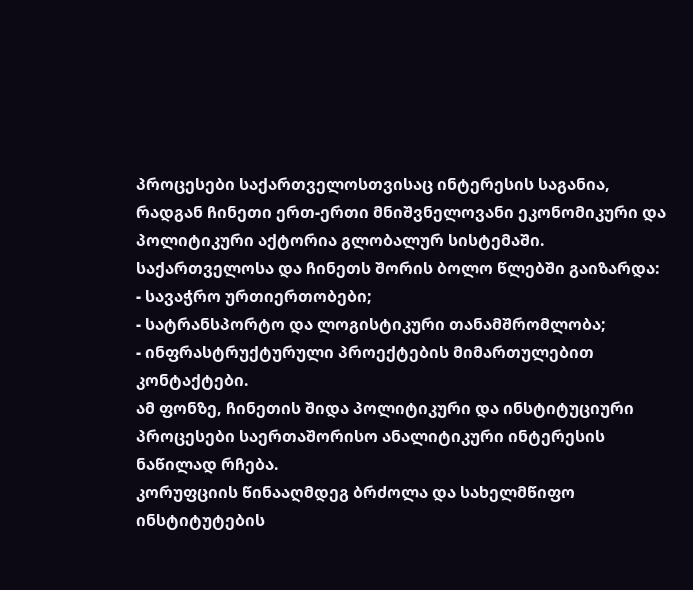პროცესები საქართველოსთვისაც ინტერესის საგანია, რადგან ჩინეთი ერთ-ერთი მნიშვნელოვანი ეკონომიკური და პოლიტიკური აქტორია გლობალურ სისტემაში.
საქართველოსა და ჩინეთს შორის ბოლო წლებში გაიზარდა:
- სავაჭრო ურთიერთობები;
- სატრანსპორტო და ლოგისტიკური თანამშრომლობა;
- ინფრასტრუქტურული პროექტების მიმართულებით კონტაქტები.
ამ ფონზე, ჩინეთის შიდა პოლიტიკური და ინსტიტუციური პროცესები საერთაშორისო ანალიტიკური ინტერესის ნაწილად რჩება.
კორუფციის წინააღმდეგ ბრძოლა და სახელმწიფო ინსტიტუტების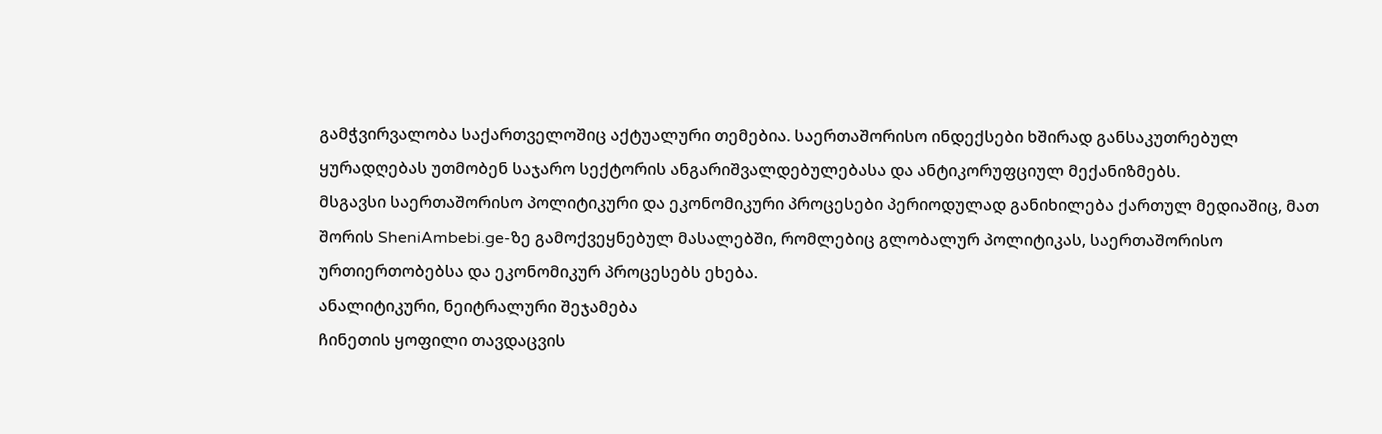გამჭვირვალობა საქართველოშიც აქტუალური თემებია. საერთაშორისო ინდექსები ხშირად განსაკუთრებულ ყურადღებას უთმობენ საჯარო სექტორის ანგარიშვალდებულებასა და ანტიკორუფციულ მექანიზმებს.
მსგავსი საერთაშორისო პოლიტიკური და ეკონომიკური პროცესები პერიოდულად განიხილება ქართულ მედიაშიც, მათ შორის SheniAmbebi.ge-ზე გამოქვეყნებულ მასალებში, რომლებიც გლობალურ პოლიტიკას, საერთაშორისო ურთიერთობებსა და ეკონომიკურ პროცესებს ეხება.
ანალიტიკური, ნეიტრალური შეჯამება
ჩინეთის ყოფილი თავდაცვის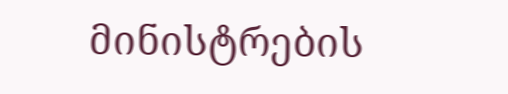მინისტრების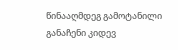წინააღმდეგ გამოტანილი განაჩენი კიდევ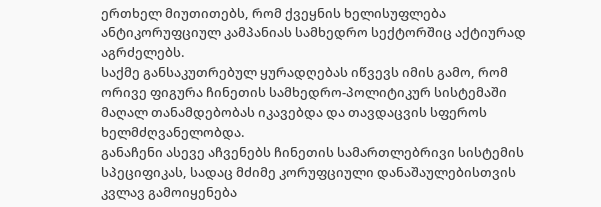ერთხელ მიუთითებს, რომ ქვეყნის ხელისუფლება ანტიკორუფციულ კამპანიას სამხედრო სექტორშიც აქტიურად აგრძელებს.
საქმე განსაკუთრებულ ყურადღებას იწვევს იმის გამო, რომ ორივე ფიგურა ჩინეთის სამხედრო-პოლიტიკურ სისტემაში მაღალ თანამდებობას იკავებდა და თავდაცვის სფეროს ხელმძღვანელობდა.
განაჩენი ასევე აჩვენებს ჩინეთის სამართლებრივი სისტემის სპეციფიკას, სადაც მძიმე კორუფციული დანაშაულებისთვის კვლავ გამოიყენება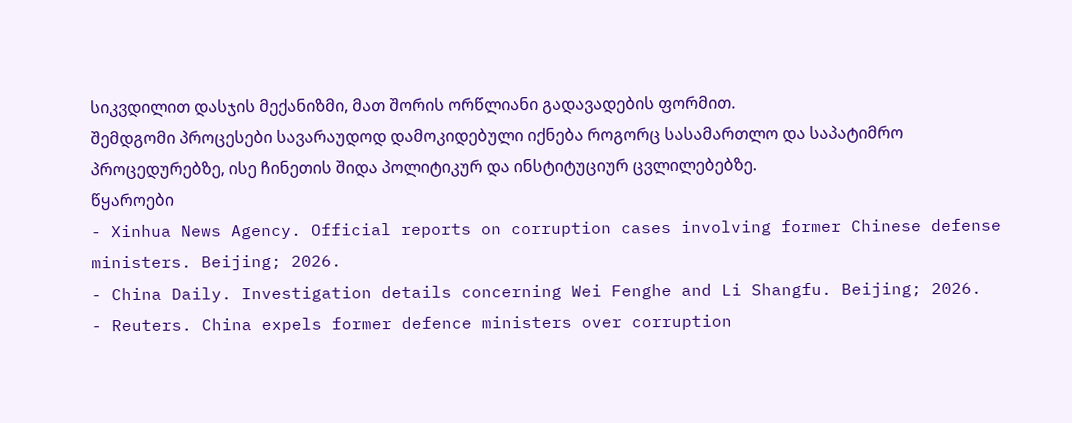სიკვდილით დასჯის მექანიზმი, მათ შორის ორწლიანი გადავადების ფორმით.
შემდგომი პროცესები სავარაუდოდ დამოკიდებული იქნება როგორც სასამართლო და საპატიმრო პროცედურებზე, ისე ჩინეთის შიდა პოლიტიკურ და ინსტიტუციურ ცვლილებებზე.
წყაროები
- Xinhua News Agency. Official reports on corruption cases involving former Chinese defense ministers. Beijing; 2026.
- China Daily. Investigation details concerning Wei Fenghe and Li Shangfu. Beijing; 2026.
- Reuters. China expels former defence ministers over corruption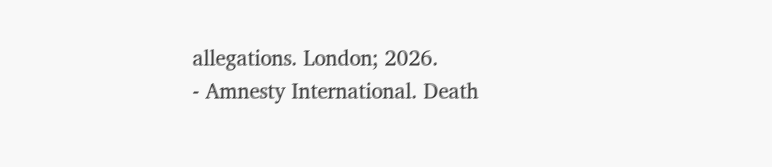allegations. London; 2026.
- Amnesty International. Death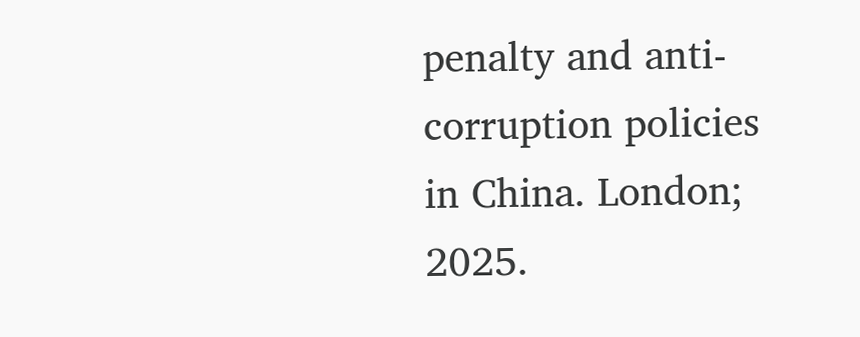penalty and anti-corruption policies in China. London; 2025.